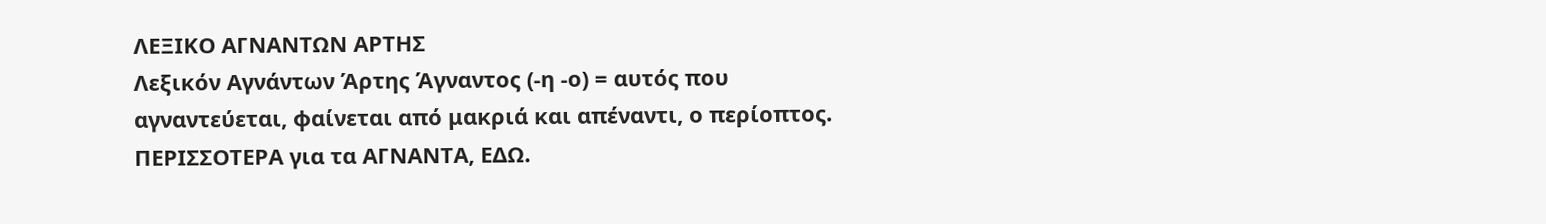ΛΕΞΙΚΟ ΑΓΝΑΝΤΩΝ ΑΡΤΗΣ
Λεξικόν Αγνάντων Άρτης Άγναντος (-η -ο) = αυτός που αγναντεύεται, φαίνεται από μακριά και απέναντι, ο περίοπτος. ΠΕΡΙΣΣΟΤΕΡΑ για τα ΑΓΝΑΝΤΑ, ΕΔΩ.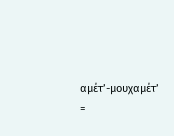αμέτ’-μουχαμέτ’ =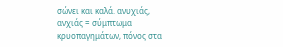σώνει και καλά. ανυχιάς, ανχιάς = σύμπτωμα κρυοπαγημάτων, πόνος στα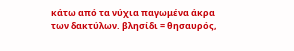κάτω από τα νύχια παγωμένα άκρα των δακτύλων. βλησίδι = θησαυρός,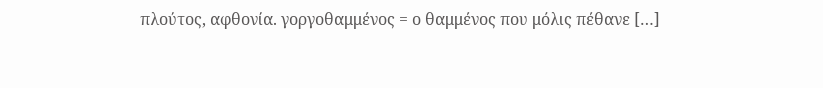πλούτος, αφθονία. γοργοθαμμένος = ο θαμμένος που μόλις πέθανε […]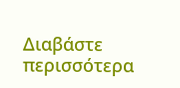Διαβάστε περισσότερα